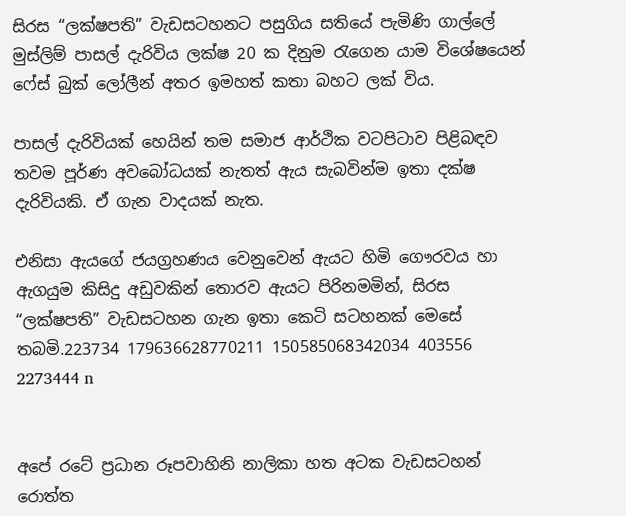සිරස “ලක්ෂපති” වැඩසටහනට පසුගිය සතියේ පැමිණි ගාල්ලේ මුස්ලිම් පාසල් දැරිවිය ලක්ෂ 20 ක දිනුම රැගෙන යාම විශේෂයෙන් ෆේස් බුක් ලෝලීන් අතර ඉමහත් කතා බහට ලක් විය.

පාසල් දැරිවියක් හෙයින් තම සමාජ ආර්ථික වටපිටාව පිළිබඳව තවම පූර්ණ අවබෝධයක් නැතත් ඇය සැබවින්ම ඉතා දක්ෂ දැරිවියකි. ඒ ගැන වාදයක් නැත.

එනිසා ඇයගේ ජයග්‍රහණය වෙනුවෙන් ඇයට හිමි ගෞරවය හා ඇගයුම කිසිදු අඩුවකින් තොරව ඇයට පිරිනමමින්, සිරස “ලක්ෂපති” වැඩසටහන ගැන ඉතා කෙටි සටහනක් මෙසේ තබමි.223734 179636628770211 150585068342034 403556 2273444 n


අපේ රටේ ප්‍රධාන රූපවාහිනි නාලිකා හත අටක වැඩසටහන් රොත්ත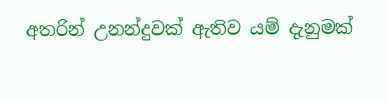අතරින් උනන්දුවක් ඇතිව යම් දැනුමක්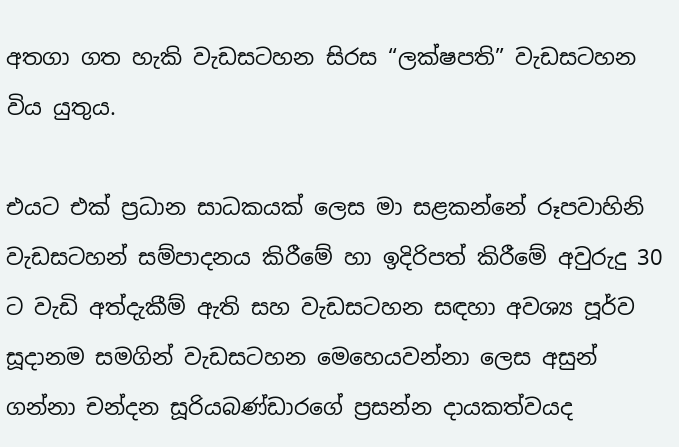අතගා ගත හැකි වැඩසටහන සිරස “ලක්ෂපති” වැඩසටහන විය යුතුය.

එයට එක් ප්‍රධාන සාධකයක් ලෙස මා සළකන්නේ රූපවාහිනි වැඩසටහන් සම්පාදනය කිරීමේ හා ඉදිරිපත් කිරීමේ අවුරුදු 30 ට වැඩි අත්දැකීම් ඇති සහ වැඩසටහන සඳහා අවශ්‍ය පූර්ව සූදානම සමගින් වැඩසටහන මෙහෙයවන්නා ලෙස අසුන් ගන්නා චන්දන සූරියබණ්ඩාරගේ ප්‍රසන්න දායකත්වයද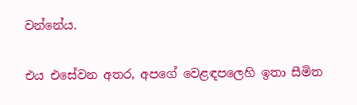වන්නේය.

එය එසේවන අතර, අපගේ වෙළඳපලෙහි ඉතා සීමිත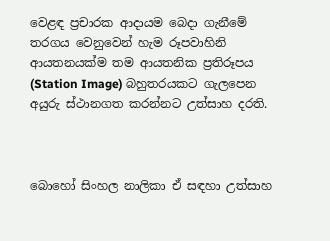වෙළඳ ප්‍රචාරක ආදායම බෙදා ගැනීමේ තරගය වෙනුවෙන් හැම රූපවාහිනි ආයතනයක්ම තම ආයතනික ප්‍රතිරූපය (Station Image) බහුතරයකට ගැලපෙන අයුරු ස්ථානගත කරන්නට උත්සාහ දරති.



බොහෝ සිංහල නාලිකා ඒ සඳහා උත්සාහ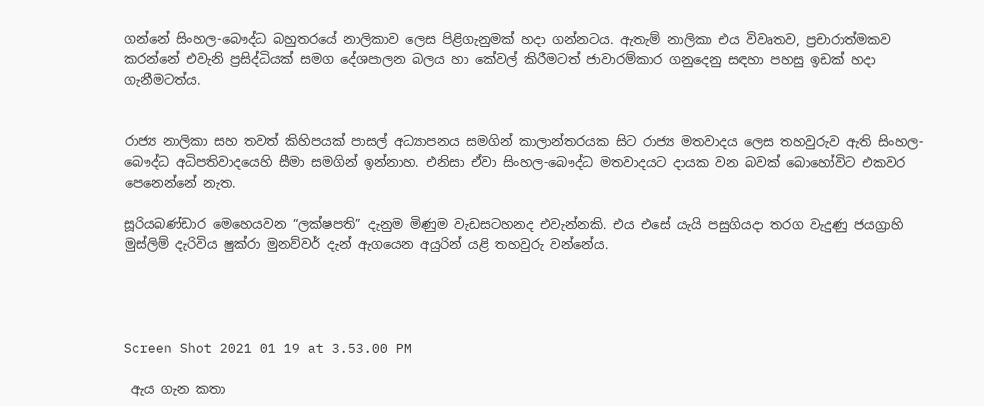ගන්නේ සිංහල-බෞද්ධ බහුතරයේ නාලිකාව ලෙස පිළිගැනුමක් හදා ගන්නටය. ඇතැම් නාලිකා එය විවෘතව, ප්‍රචාරාත්මකව කරන්නේ එවැනි ප්‍රසිද්ධියක් සමග දේශපාලන බලය හා කේවල් කිරීමටත් ජාවාරම්කාර ගනුදෙනු සඳහා පහසු ඉඩක් හදා ගැනීමටත්ය.


රාජ්‍ය නාලිකා සහ තවත් කිහිපයක් පාසල් අධ්‍යාපනය සමගින් කාලාන්තරයක සිට රාජ්‍ය මතවාදය ලෙස තහවුරුව ඇති සිංහල-බෞද්ධ අධිපතිවාදයෙහි සීමා සමගින් ඉන්නාහ. එනිසා ඒවා සිංහල-බෞද්ධ මතවාදයට දායක වන බවක් බොහෝවිට එකවර පෙනෙන්නේ නැත.

සූරියබණ්ඩාර මෙහෙයවන “ලක්ෂපති” දැනුම මිණුම වැඩසටහනද එවැන්නකි. එය එසේ යැයි පසුගියදා තරග වැදුණු ජයග්‍රාහි මුස්ලිම් දැරිවිය ෂුක්රා මුනව්වර් දැන් ඇගයෙන අයුරින් යළි තහවුරු වන්නේය.




Screen Shot 2021 01 19 at 3.53.00 PM

 ඇය ගැන කතා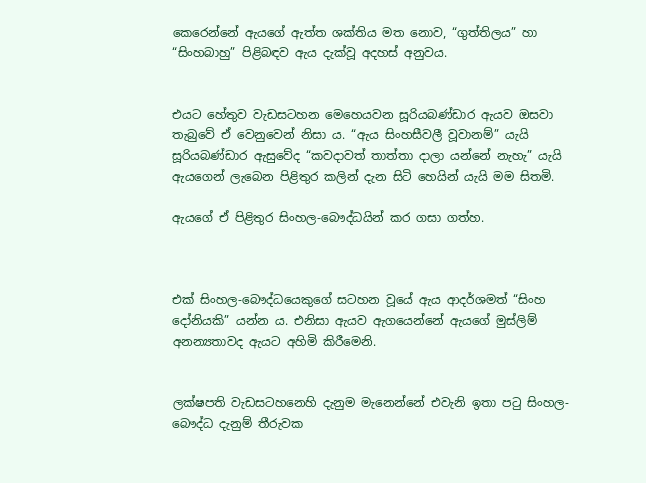කෙරෙන්නේ ඇයගේ ඇත්ත ශක්තිය මත නොව, “ගුත්තිලය” හා “සිංහබාහු” පිළිබඳව ඇය දැක්වූ අදහස් අනුවය.


එයට හේතුව වැඩසටහන මෙහෙයවන සූරියබණ්ඩාර ඇයව ඔසවා තැබුවේ ඒ වෙනුවෙන් නිසා ය. “ඇය සිංහසීවලී වූවානම්” යැයි සූරියබණ්ඩාර ඇසුවේද “කවදාවත් තාත්තා දාලා යන්නේ නැහැ” යැයි ඇයගෙන් ලැබෙන පිළිතුර කලින් දැන සිටි හෙයින් යැයි මම සිතමි.

ඇයගේ ඒ පිළිතුර සිංහල-බෞද්ධයින් කර ගසා ගත්හ.



එක් සිංහල-බෞද්ධයෙකුගේ සටහන වූයේ ඇය ආදර්ශමත් “සිංහ දෝනියකි” යන්න ය. එනිසා ඇයව ඇගයෙන්නේ ඇයගේ මුස්ලිම් අනන්‍යතාවද ඇයට අහිමි කිරීමෙනි.


ලක්ෂපති වැඩසටහනෙහි දැනුම මැනෙන්නේ එවැනි ඉතා පටු සිංහල-බෞද්ධ දැනුම් තීරුවක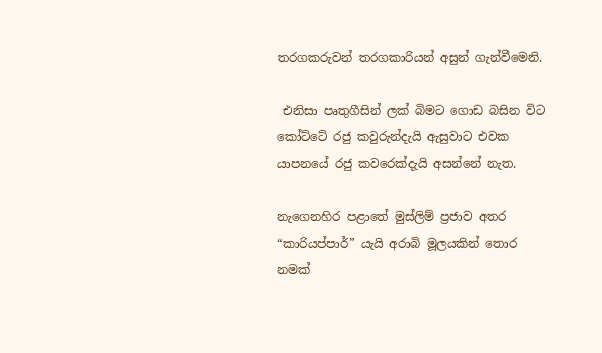තරගකරුවන් තරගකාරියන් අසුන් ගැන්වීමෙනි.

 එනිසා පෘතුගීසින් ලක් බිමට ගොඩ බසින විට කෝට්ටේ රජු කවුරුන්දැයි ඇසුවාට එවක යාපනයේ රජු කවරෙක්දැයි අසන්නේ නැත.

නැගෙනහිර පළාතේ මුස්ලිම් ප්‍රජාව අතර “කාරියප්පාර්” යැයි අරාබි මූලයකින් තොර නමක්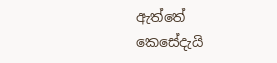ඇත්තේ කෙසේදැයි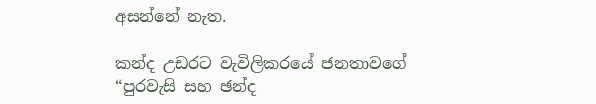අසන්නේ නැත.

කන්ද උඩරට වැවිලිකරයේ ජනතාවගේ “පුරවැසි සහ ඡන්ද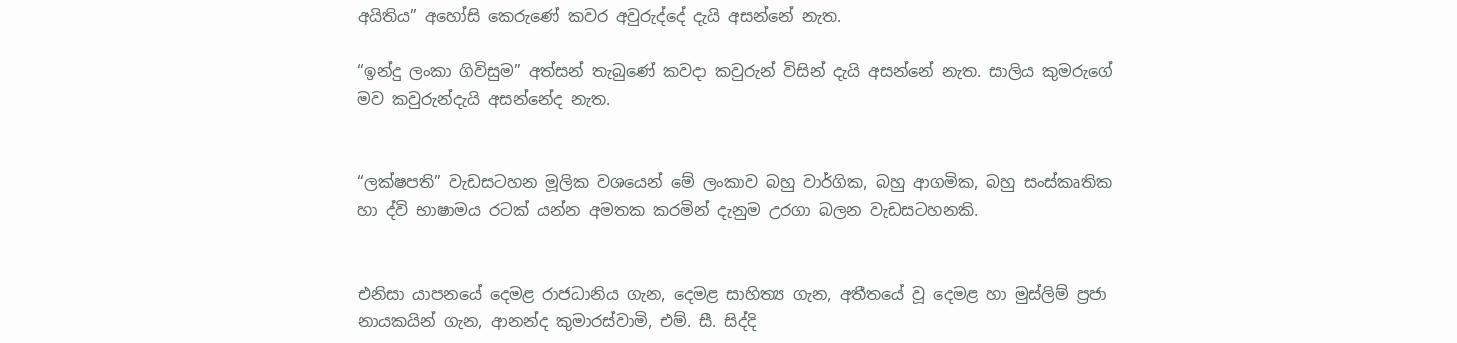අයිතිය” අහෝසි කෙරුණේ කවර අවුරුද්දේ දැයි අසන්නේ නැත.

“ඉන්දු ලංකා ගිවිසුම” අත්සන් තැබුණේ කවදා කවුරුන් විසින් දැයි අසන්නේ නැත. සාලිය කුමරුගේ මව කවුරුන්දැයි අසන්නේද නැත.


“ලක්ෂපති” වැඩසටහන මූලික වශයෙන් මේ ලංකාව බහු වාර්ගික, බහු ආගමික, බහු සංස්කෘතික හා ද්වි භාෂාමය රටක් යන්න අමතක කරමින් දැනුම උරගා බලන වැඩසටහනකි.


එනිසා යාපනයේ දෙමළ රාජධානිය ගැන, දෙමළ සාහිත්‍ය ගැන, අතීතයේ වූ දෙමළ හා මුස්ලිම් ප්‍රජා නායකයින් ගැන, ආනන්ද කුමාරස්වාමි, එම්. සී. සිද්දි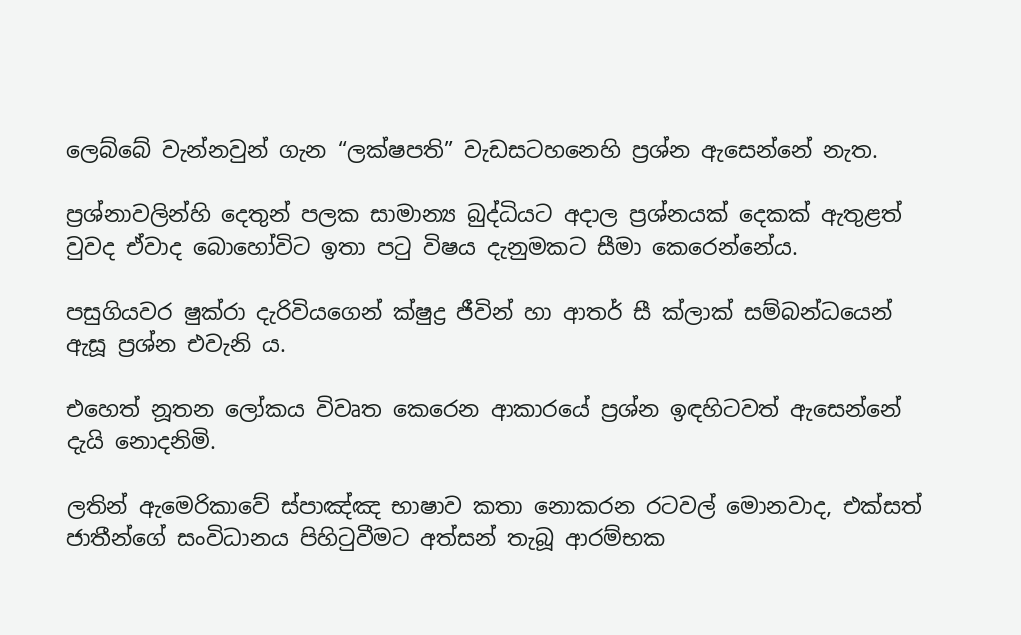ලෙබ්බේ වැන්නවුන් ගැන “ලක්ෂපති” වැඩසටහනෙහි ප්‍රශ්න ඇසෙන්නේ නැත.

ප්‍රශ්නාවලින්හි දෙතුන් පලක සාමාන්‍ය බුද්ධියට අදාල ප්‍රශ්නයක් දෙකක් ඇතුළත් වුවද ඒවාද බොහෝවිට ඉතා පටු විෂය දැනුමකට සීමා කෙරෙන්නේය.

පසුගියවර ෂුක්රා දැරිවියගෙන් ක්ෂුද්‍ර ජීවින් හා ආතර් සී ක්ලාක් සම්බන්ධයෙන් ඇසූ ප්‍රශ්න එවැනි ය.

එහෙත් නූතන ලෝකය විවෘත කෙරෙන ආකාරයේ ප්‍රශ්න ඉඳහිටවත් ඇසෙන්නේ දැයි නොදනිමි.

ලතින් ඇමෙරිකාවේ ස්පාඤ්ඤ භාෂාව කතා නොකරන රටවල් මොනවාද, එක්සත් ජාතීන්ගේ සංවිධානය පිහිටුවීමට අත්සන් තැබූ ආරම්භක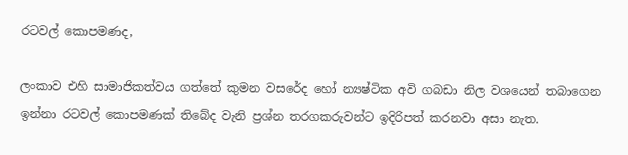රටවල් කොපමණද,

ලංකාව එහි සාමාජිකත්වය ගත්තේ කුමන වසරේද හෝ න්‍යෂ්ටික අවි ගබඩා නිල වශයෙන් තබාගෙන ඉන්නා රටවල් කොපමණක් තිබේද වැනි ප්‍රශ්න තරගකරුවන්ට ඉදිරිපත් කරනවා අසා නැත.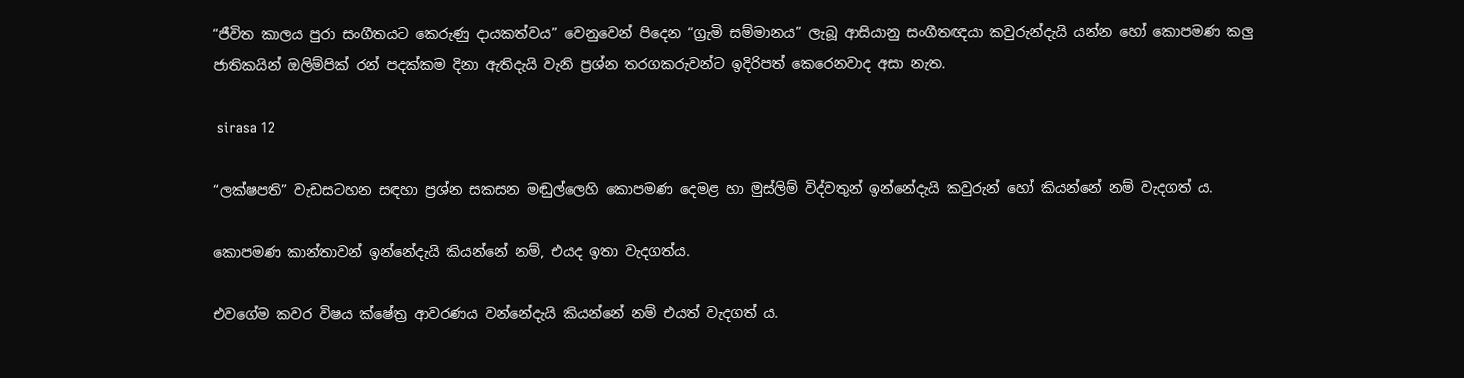“ජීවිත කාලය පුරා සංගීතයට කෙරුණු දායකත්වය” වෙනුවෙන් පිදෙන “ග්‍රැමි සම්මානය” ලැබූ ආසියානු සංගීතඥයා කවුරුන්දැයි යන්න හෝ කොපමණ කලු ජාතිකයින් ඔලිම්පික් රන් පදක්කම දිනා ඇතිදැයි වැනි ප්‍රශ්න තරගකරුවන්ට ඉදිරිපත් කෙරෙනවාද අසා නැත.

 sirasa 12

“ලක්ෂපති” වැඩසටහන සඳහා ප්‍රශ්න සකසන මඬුල්ලෙහි කොපමණ දෙමළ හා මුස්ලිම් විද්වතුන් ඉන්නේදැයි කවුරුන් හෝ කියන්නේ නම් වැදගත් ය.

කොපමණ කාන්තාවන් ඉන්නේදැයි කියන්නේ නම්, එයද ඉතා වැදගත්ය.

එවගේම කවර විෂය ක්ෂේත්‍ර ආවරණය වන්නේදැයි කියන්නේ නම් එයත් වැදගත් ය.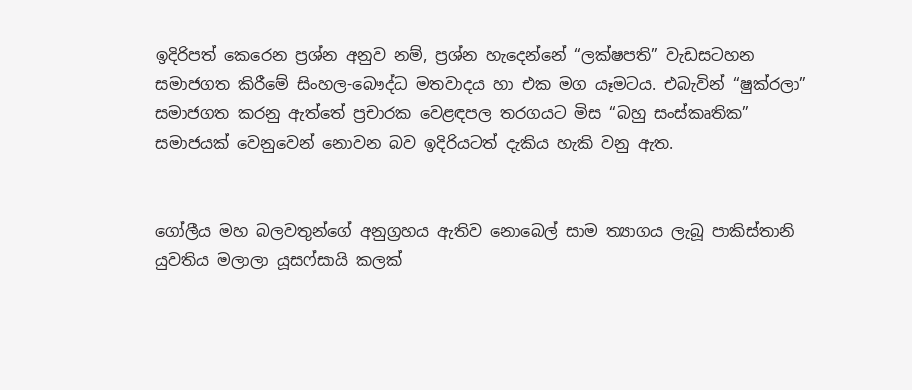ඉදිරිපත් කෙරෙන ප්‍රශ්න අනුව නම්, ප්‍රශ්න හැදෙන්නේ “ලක්ෂපති” වැඩසටහන සමාජගත කිරීමේ සිංහල-බෞද්ධ මතවාදය හා එක මග යෑමටය. එබැවින් “ෂුක්රලා” සමාජගත කරනු ඇත්තේ ප්‍රචාරක වෙළඳපල තරගයට මිස “බහු සංස්කෘතික” සමාජයක් වෙනුවෙන් නොවන බව ඉදිරියටත් දැකිය හැකි වනු ඇත.


ගෝලීය මහ බලවතුන්ගේ අනුග්‍රහය ඇතිව නොබෙල් සාම ත්‍යාගය ලැබූ පාකිස්තානි යුවතිය මලාලා යූසෆ්සායි කලක්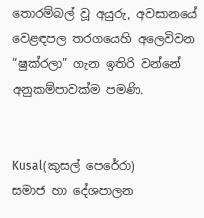තොරම්බල් වූ අයුරු, අවසානයේ වෙළඳපල තරගයෙහි අලෙවිවන “ෂුක්රලා” ගැන ඉතිරි වන්නේ අනුකම්පාවක්ම පමණි.


Kusal(කුසල් පෙරේරා)
සමාජ හා දේශපාලන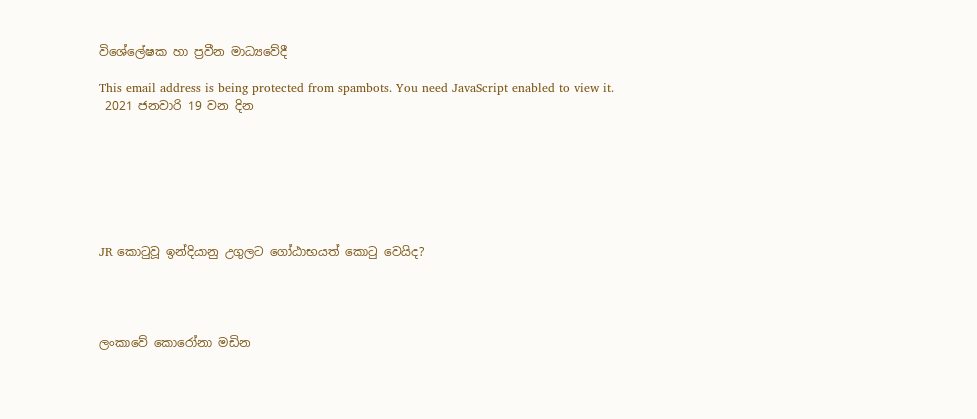විශේලේෂක හා ප්‍රවීන මාධ්‍යවේදී

This email address is being protected from spambots. You need JavaScript enabled to view it.
 2021 ජනවාරි 19 වන දින







JR කොටුවූ ඉන්දියානු උගුලට ගෝඨාභයත් කොටු වෙයිද?




ලංකාවේ කොරෝනා මඩින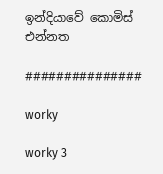ඉන්දියාවේ කොමිස් එන්නත

###############

worky

worky 3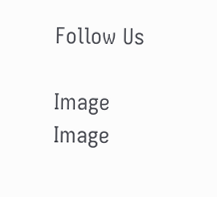Follow Us

Image
Image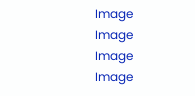Image
Image
Image
Image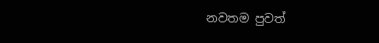නවතම පුවත්